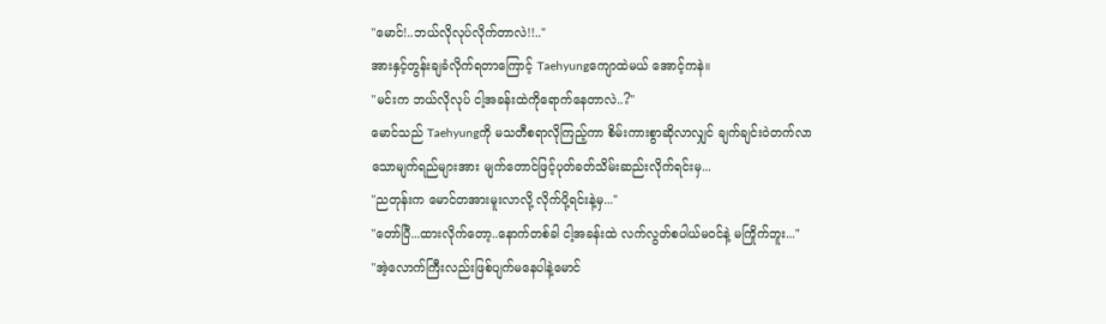"မောင်!..ဘယ်လိုလုပ်လိုက်တာလဲ!!.."
အားနှင့်တွန်းချခံလိုက်ရတာကြောင့် Taehyungကျောထဲမယ် အောင့်ကနဲ။
"မင်းက ဘယ်လိုလုပ် ငါ့အခန်းထဲကိုရောက်နေတာလဲ..?"
မောင်သည် Taehyungကို မသတီစရာလိုကြည့်ကာ စိမ်းကားစွာဆိုလာလျှင် ချက်ချင်းဝဲတက်လာသောမျက်ရည်များအား မျက်တောင်ဖြင့်ပုတ်ခတ်သိမ်းဆည်းလိုက်ရင်းမှ...
"ညတုန်းက မောင်တအားမူးလာလို့ လိုက်ပို့ရင်းနဲ့မှ..."
"တော်ပြီ...ထားလိုက်တော့..နောက်တစ်ခါ ငါ့အခန်းထဲ လက်လွတ်စပါယ်မဝင်နဲ့ မကြိုက်ဘူး..."
"အဲ့လောက်ကြီးလည်းဖြစ်ပျက်မနေပါနဲ့မောင်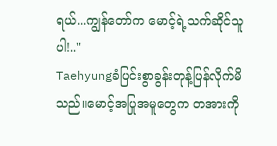ရယ်...ကျွန်တော်က မောင့်ရဲ့သက်ဆိုင်သူပါ!.."
Taehyungခံပြင်းစွာခွန်းတုန့်ပြန်လိုက်မိသည်။မောင့်အပြုအမူတွေက တအားကို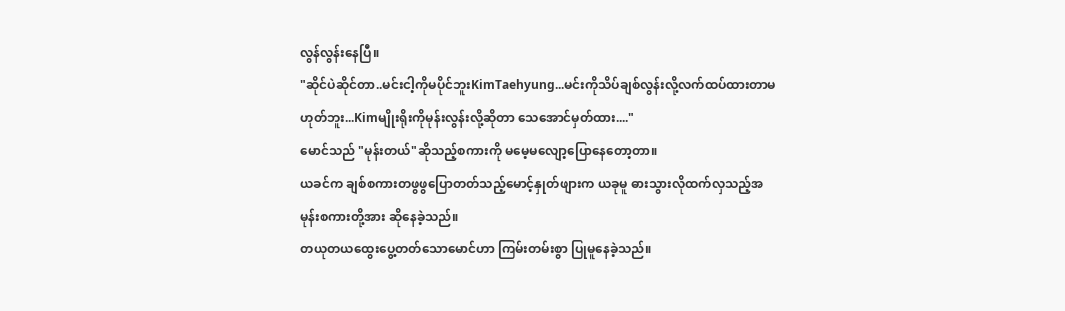လွန်လွန်းနေပြီ။
"ဆိုင်ပဲဆိုင်တာ..မင်းငါ့ကိုမပိုင်ဘူးKimTaehyung...မင်းကိုသိပ်ချစ်လွန်းလို့လက်ထပ်ထားတာမဟုတ်ဘူး...Kimမျိုးရိုးကိုမုန်းလွန်းလို့ဆိုတာ သေအောင်မှတ်ထား...."
မောင်သည် "မုန်းတယ်"ဆိုသည့်စကားကို မမေ့မလျော့ပြောနေတော့တာ။
ယခင်က ချစ်စကားတဖွဖွပြောတတ်သည့်မောင့်နှုတ်ဖျားက ယခုမူ ဓားသွားလိုထက်လှသည့်အမုန်းစကားတို့အား ဆိုနေခဲ့သည်။
တယုတယထွေးပွေ့တတ်သောမောင်ဟာ ကြမ်းတမ်းစွာ ပြုမူနေခဲ့သည်။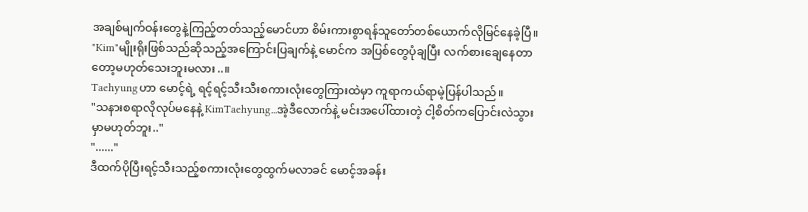အချစ်မျက်ဝန်းတွေနဲ့ကြည့်တတ်သည့်မောင်ဟာ စိမ်းကားစွာရန်သူတော်တစ်ယောက်လိုမြင်နေခဲ့ပြီ။
"Kim"မျိုးရိုးဖြစ်သည်ဆိုသည့်အကြောင်းပြချက်နဲ့ မောင်က အပြစ်တွေပုံချပြီး လက်စားချေနေတာတော့မဟုတ်သေးဘူးမလား..။
Taehyungဟာ မောင့်ရဲ့ ရင့်ရင့်သီးသီးစကားလုံးတွေကြားထဲမှာ ကူရာကယ်ရာမဲ့ပြန်ပါသည်။
"သနားစရာလိုလုပ်မနေနဲ့ KimTaehyung...အဲ့ဒီလောက်နဲ့ မင်းအပေါ်ထားတဲ့ ငါ့စိတ်ကပြောင်းလဲသွားမှာမဟုတ်ဘူး.."
"......"
ဒီထက်ပိုပြီးရင့်သီးသည့်စကားလုံးတွေထွက်မလာခင် မောင့်အခန်း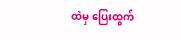ထဲမှ ပြေးထွက်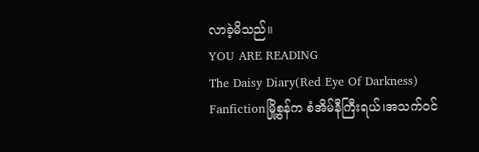လာခဲ့မိသည်။
YOU ARE READING
The Daisy Diary(Red Eye Of Darkness)
Fanfictionမြို့စွန်က စံအိမ်နီကြီးရယ်၊အသက်ဝင်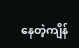နေတဲ့ကျိန်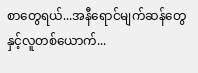စာတွေရယ်...အနီရောင်မျက်ဆန်တွေနှင့်လူတစ်ယောက်...